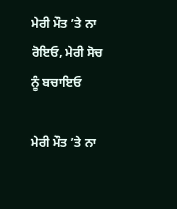ਮੇਰੀ ਮੌਤ ’ਤੇ ਨਾ ਰੋਇਓ, ਮੇਰੀ ਸੋਚ ਨੂੰ ਬਚਾਇਓ

ਮੇਰੀ ਮੌਤ ’ਤੇ ਨਾ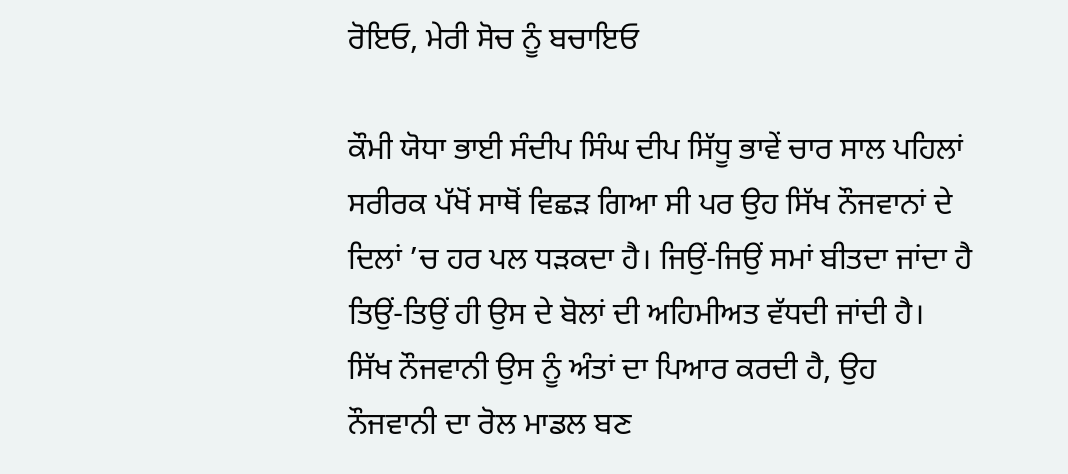ਰੋਇਓ, ਮੇਰੀ ਸੋਚ ਨੂੰ ਬਚਾਇਓ

ਕੌਮੀ ਯੋਧਾ ਭਾਈ ਸੰਦੀਪ ਸਿੰਘ ਦੀਪ ਸਿੱਧੂ ਭਾਵੇਂ ਚਾਰ ਸਾਲ ਪਹਿਲਾਂ ਸਰੀਰਕ ਪੱਖੋਂ ਸਾਥੋਂ ਵਿਛੜ ਗਿਆ ਸੀ ਪਰ ਉਹ ਸਿੱਖ ਨੌਜਵਾਨਾਂ ਦੇ ਦਿਲਾਂ ’ਚ ਹਰ ਪਲ ਧੜਕਦਾ ਹੈ। ਜਿਉਂ-ਜਿਉਂ ਸਮਾਂ ਬੀਤਦਾ ਜਾਂਦਾ ਹੈ ਤਿਉਂ-ਤਿਉਂ ਹੀ ਉਸ ਦੇ ਬੋਲਾਂ ਦੀ ਅਹਿਮੀਅਤ ਵੱਧਦੀ ਜਾਂਦੀ ਹੈ। ਸਿੱਖ ਨੌਜਵਾਨੀ ਉਸ ਨੂੰ ਅੰਤਾਂ ਦਾ ਪਿਆਰ ਕਰਦੀ ਹੈ, ਉਹ ਨੌਜਵਾਨੀ ਦਾ ਰੋਲ ਮਾਡਲ ਬਣ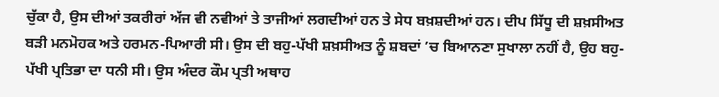ਚੁੱਕਾ ਹੈ, ਉਸ ਦੀਆਂ ਤਕਰੀਰਾਂ ਅੱਜ ਵੀ ਨਵੀਆਂ ਤੇ ਤਾਜੀਆਂ ਲਗਦੀਆਂ ਹਨ ਤੇ ਸੇਧ ਬਖ਼ਸ਼ਦੀਆਂ ਹਨ। ਦੀਪ ਸਿੱਧੂ ਦੀ ਸ਼ਖ਼ਸੀਅਤ ਬੜੀ ਮਨਮੋਹਕ ਅਤੇ ਹਰਮਨ-ਪਿਆਰੀ ਸੀ। ਉਸ ਦੀ ਬਹੁ-ਪੱਖੀ ਸ਼ਖ਼ਸੀਅਤ ਨੂੰ ਸ਼ਬਦਾਂ ’ਚ ਬਿਆਨਣਾ ਸੁਖਾਲਾ ਨਹੀਂ ਹੈ, ਉਹ ਬਹੁ-ਪੱਖੀ ਪ੍ਰਤਿਭਾ ਦਾ ਧਨੀ ਸੀ। ਉਸ ਅੰਦਰ ਕੌਮ ਪ੍ਰਤੀ ਅਥਾਹ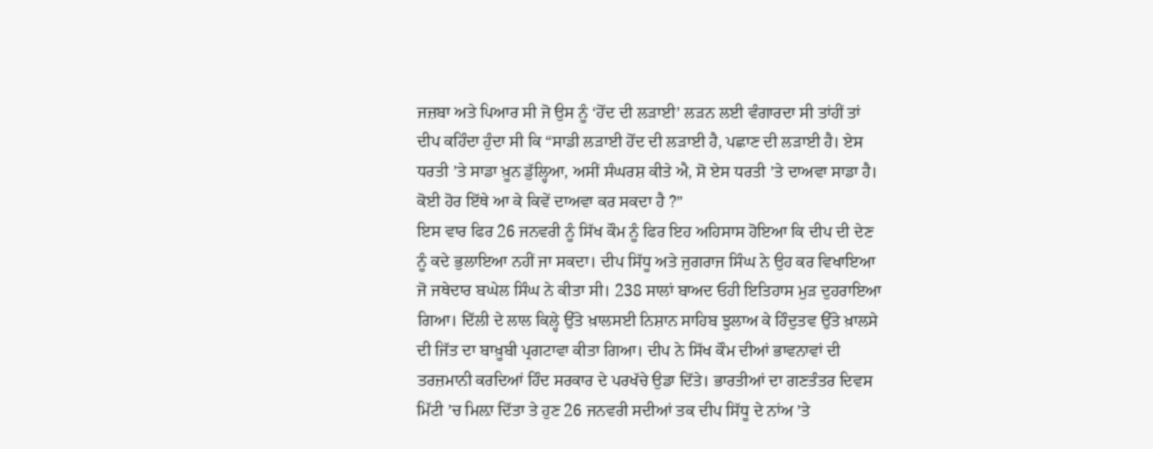ਜਜ਼ਬਾ ਅਤੇ ਪਿਆਰ ਸੀ ਜੋ ਉਸ ਨੂੰ ‘ਹੋਂਦ ਦੀ ਲੜਾਈ’ ਲੜਨ ਲਈ ਵੰਗਾਰਦਾ ਸੀ ਤਾਂਹੀਂ ਤਾਂ ਦੀਪ ਕਹਿੰਦਾ ਹੁੰਦਾ ਸੀ ਕਿ “ਸਾਡੀ ਲੜਾਈ ਹੋਂਦ ਦੀ ਲੜਾਈ ਹੈ, ਪਛਾਣ ਦੀ ਲੜਾਈ ਹੈ। ਏਸ ਧਰਤੀ ’ਤੇ ਸਾਡਾ ਖ਼ੂਨ ਡੁੱਲ੍ਹਿਆ, ਅਸੀਂ ਸੰਘਰਸ਼ ਕੀਤੇ ਐ, ਸੋ ਏਸ ਧਰਤੀ ’ਤੇ ਦਾਅਵਾ ਸਾਡਾ ਹੈ। ਕੋਈ ਹੋਰ ਇੱਥੇ ਆ ਕੇ ਕਿਵੇਂ ਦਾਅਵਾ ਕਰ ਸਕਦਾ ਹੈ ?”
ਇਸ ਵਾਰ ਫਿਰ 26 ਜਨਵਰੀ ਨੂੰ ਸਿੱਖ ਕੌਮ ਨੂੰ ਫਿਰ ਇਹ ਅਹਿਸਾਸ ਹੋਇਆ ਕਿ ਦੀਪ ਦੀ ਦੇਣ ਨੂੰ ਕਦੇ ਭੁਲਾਇਆ ਨਹੀਂ ਜਾ ਸਕਦਾ। ਦੀਪ ਸਿੱਧੂ ਅਤੇ ਜੁਗਰਾਜ ਸਿੰਘ ਨੇ ਉਹ ਕਰ ਵਿਖਾਇਆ ਜੋ ਜਥੇਦਾਰ ਬਘੇਲ ਸਿੰਘ ਨੇ ਕੀਤਾ ਸੀ। 238 ਸਾਲਾਂ ਬਾਅਦ ਓਹੀ ਇਤਿਹਾਸ ਮੁੜ ਦੁਹਰਾਇਆ ਗਿਆ। ਦਿੱਲੀ ਦੇ ਲਾਲ ਕਿਲ੍ਹੇ ਉੱਤੇ ਖ਼ਾਲਸਈ ਨਿਸ਼ਾਨ ਸਾਹਿਬ ਝੁਲਾਅ ਕੇ ਹਿੰਦੁਤਵ ਉੱਤੇ ਖ਼ਾਲਸੇ ਦੀ ਜਿੱਤ ਦਾ ਬਾਖ਼ੂਬੀ ਪ੍ਰਗਟਾਵਾ ਕੀਤਾ ਗਿਆ। ਦੀਪ ਨੇ ਸਿੱਖ ਕੌਮ ਦੀਆਂ ਭਾਵਨਾਵਾਂ ਦੀ ਤਰਜ਼ਮਾਨੀ ਕਰਦਿਆਂ ਹਿੰਦ ਸਰਕਾਰ ਦੇ ਪਰਖੱਚੇ ਉਡਾ ਦਿੱਤੇ। ਭਾਰਤੀਆਂ ਦਾ ਗਣਤੰਤਰ ਦਿਵਸ ਮਿੱਟੀ ’ਚ ਮਿਲ਼ਾ ਦਿੱਤਾ ਤੇ ਹੁਣ 26 ਜਨਵਰੀ ਸਦੀਆਂ ਤਕ ਦੀਪ ਸਿੱਧੂ ਦੇ ਨਾਂਅ ’ਤੇ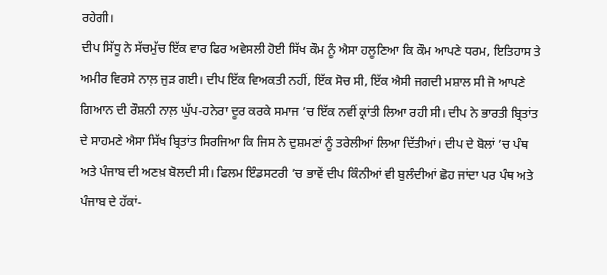ਰਹੇਗੀ।
ਦੀਪ ਸਿੱਧੂ ਨੇ ਸੱਚਮੁੱਚ ਇੱਕ ਵਾਰ ਫਿਰ ਅਵੇਸਲੀ ਹੋਈ ਸਿੱਖ ਕੌਮ ਨੂੰ ਐਸਾ ਹਲੂਣਿਆ ਕਿ ਕੌਮ ਆਪਣੇ ਧਰਮ, ਇਤਿਹਾਸ ਤੇ ਅਮੀਰ ਵਿਰਸੇ ਨਾਲ਼ ਜੁੜ ਗਈ। ਦੀਪ ਇੱਕ ਵਿਅਕਤੀ ਨਹੀਂ, ਇੱਕ ਸੋਚ ਸੀ, ਇੱਕ ਐਸੀ ਜਗਦੀ ਮਸ਼ਾਲ ਸੀ ਜੋ ਆਪਣੇ ਗਿਆਨ ਦੀ ਰੌਸ਼ਨੀ ਨਾਲ਼ ਘੁੱਪ-ਹਨੇਰਾ ਦੂਰ ਕਰਕੇ ਸਮਾਜ ’ਚ ਇੱਕ ਨਵੀਂ ਕ੍ਰਾਂਤੀ ਲਿਆ ਰਹੀ ਸੀ। ਦੀਪ ਨੇ ਭਾਰਤੀ ਬ੍ਰਿਤਾਂਤ ਦੇ ਸਾਹਮਣੇ ਐਸਾ ਸਿੱਖ ਬ੍ਰਿਤਾਂਤ ਸਿਰਜਿਆ ਕਿ ਜਿਸ ਨੇ ਦੁਸ਼ਮਣਾਂ ਨੂੰ ਤਰੇਲੀਆਂ ਲਿਆ ਦਿੱਤੀਆਂ। ਦੀਪ ਦੇ ਬੋਲਾਂ ’ਚ ਪੰਥ ਅਤੇ ਪੰਜਾਬ ਦੀ ਅਣਖ਼ ਬੋਲਦੀ ਸੀ। ਫਿਲਮ ਇੰਡਸਟਰੀ ’ਚ ਭਾਵੇਂ ਦੀਪ ਕਿੰਨੀਆਂ ਵੀ ਬੁਲੰਦੀਆਂ ਛੋਹ ਜਾਂਦਾ ਪਰ ਪੰਥ ਅਤੇ ਪੰਜਾਬ ਦੇ ਹੱਕਾਂ-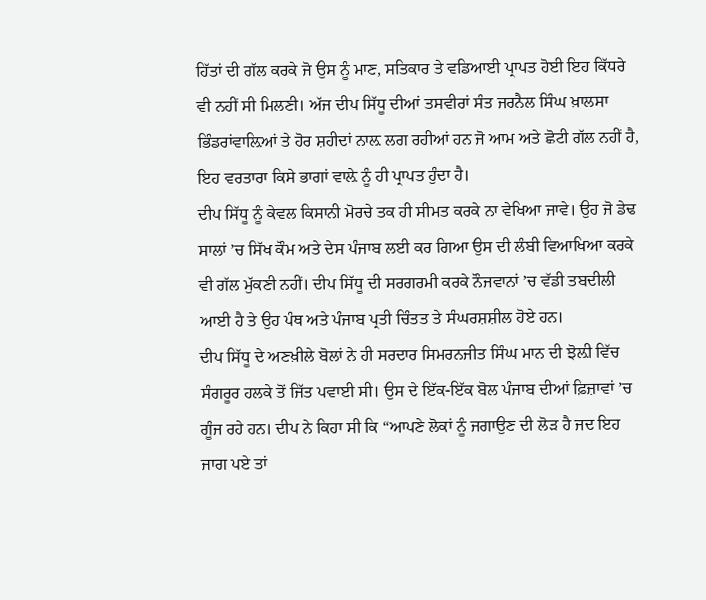ਹਿੱਤਾਂ ਦੀ ਗੱਲ ਕਰਕੇ ਜੋ ਉਸ ਨੂੰ ਮਾਣ, ਸਤਿਕਾਰ ਤੇ ਵਡਿਆਈ ਪ੍ਰਾਪਤ ਹੋਈ ਇਹ ਕਿੱਧਰੇ ਵੀ ਨਹੀਂ ਸੀ ਮਿਲਣੀ। ਅੱਜ ਦੀਪ ਸਿੱਧੂ ਦੀਆਂ ਤਸਵੀਰਾਂ ਸੰਤ ਜਰਨੈਲ ਸਿੰਘ ਖ਼ਾਲਸਾ ਭਿੰਡਰਾਂਵਾਲ਼ਿਆਂ ਤੇ ਹੋਰ ਸ਼ਹੀਦਾਂ ਨਾਲ਼ ਲਗ ਰਹੀਆਂ ਹਨ ਜੋ ਆਮ ਅਤੇ ਛੋਟੀ ਗੱਲ ਨਹੀਂ ਹੈ, ਇਹ ਵਰਤਾਰਾ ਕਿਸੇ ਭਾਗਾਂ ਵਾਲ਼ੇ ਨੂੰ ਹੀ ਪ੍ਰਾਪਤ ਹੁੰਦਾ ਹੈ।
ਦੀਪ ਸਿੱਧੂ ਨੂੰ ਕੇਵਲ ਕਿਸਾਨੀ ਮੋਰਚੇ ਤਕ ਹੀ ਸੀਮਤ ਕਰਕੇ ਨਾ ਵੇਖਿਆ ਜਾਵੇ। ਉਹ ਜੋ ਡੇਢ ਸਾਲਾਂ ’ਚ ਸਿੱਖ ਕੌਮ ਅਤੇ ਦੇਸ ਪੰਜਾਬ ਲਈ ਕਰ ਗਿਆ ਉਸ ਦੀ ਲੰਬੀ ਵਿਆਖਿਆ ਕਰਕੇ ਵੀ ਗੱਲ ਮੁੱਕਣੀ ਨਹੀਂ। ਦੀਪ ਸਿੱਧੂ ਦੀ ਸਰਗਰਮੀ ਕਰਕੇ ਨੌਜਵਾਨਾਂ ’ਚ ਵੱਡੀ ਤਬਦੀਲੀ ਆਈ ਹੈ ਤੇ ਉਹ ਪੰਥ ਅਤੇ ਪੰਜਾਬ ਪ੍ਰਤੀ ਚਿੰਤਤ ਤੇ ਸੰਘਰਸ਼ਸ਼ੀਲ ਹੋਏ ਹਨ।
ਦੀਪ ਸਿੱਧੂ ਦੇ ਅਣਖ਼ੀਲੇ ਬੋਲਾਂ ਨੇ ਹੀ ਸਰਦਾਰ ਸਿਮਰਨਜੀਤ ਸਿੰਘ ਮਾਨ ਦੀ ਝੋਲ਼ੀ ਵਿੱਚ ਸੰਗਰੂਰ ਹਲਕੇ ਤੋਂ ਜਿੱਤ ਪਵਾਈ ਸੀ। ਉਸ ਦੇ ਇੱਕ-ਇੱਕ ਬੋਲ ਪੰਜਾਬ ਦੀਆਂ ਫ਼ਿਜ਼ਾਵਾਂ ’ਚ ਗੂੰਜ ਰਹੇ ਹਨ। ਦੀਪ ਨੇ ਕਿਹਾ ਸੀ ਕਿ “ਆਪਣੇ ਲੋਕਾਂ ਨੂੰ ਜਗਾਉਣ ਦੀ ਲੋੜ ਹੈ ਜਦ ਇਹ ਜਾਗ ਪਏ ਤਾਂ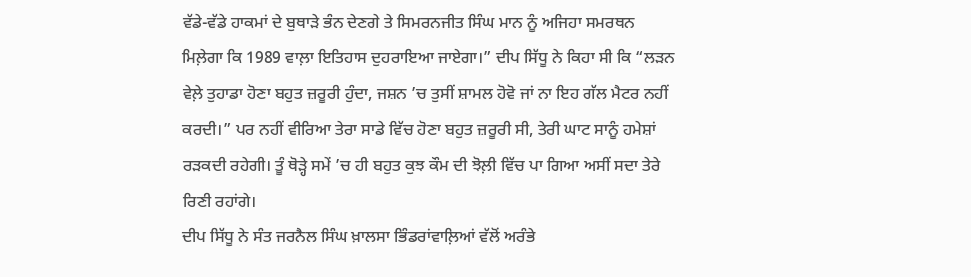ਵੱਡੇ-ਵੱਡੇ ਹਾਕਮਾਂ ਦੇ ਬੁਥਾੜੇ ਭੰਨ ਦੇਣਗੇ ਤੇ ਸਿਮਰਨਜੀਤ ਸਿੰਘ ਮਾਨ ਨੂੰ ਅਜਿਹਾ ਸਮਰਥਨ ਮਿਲ਼ੇਗਾ ਕਿ 1989 ਵਾਲ਼ਾ ਇਤਿਹਾਸ ਦੁਹਰਾਇਆ ਜਾਏਗਾ।” ਦੀਪ ਸਿੱਧੂ ਨੇ ਕਿਹਾ ਸੀ ਕਿ “ਲੜਨ ਵੇਲ਼ੇ ਤੁਹਾਡਾ ਹੋਣਾ ਬਹੁਤ ਜ਼ਰੂਰੀ ਹੁੰਦਾ, ਜਸ਼ਨ ’ਚ ਤੁਸੀਂ ਸ਼ਾਮਲ ਹੋਵੋ ਜਾਂ ਨਾ ਇਹ ਗੱਲ ਮੈਟਰ ਨਹੀਂ ਕਰਦੀ।” ਪਰ ਨਹੀਂ ਵੀਰਿਆ ਤੇਰਾ ਸਾਡੇ ਵਿੱਚ ਹੋਣਾ ਬਹੁਤ ਜ਼ਰੂਰੀ ਸੀ, ਤੇਰੀ ਘਾਟ ਸਾਨੂੰ ਹਮੇਸ਼ਾਂ ਰੜਕਦੀ ਰਹੇਗੀ। ਤੂੰ ਥੋੜ੍ਹੇ ਸਮੇਂ ’ਚ ਹੀ ਬਹੁਤ ਕੁਝ ਕੌਮ ਦੀ ਝੋਲ਼ੀ ਵਿੱਚ ਪਾ ਗਿਆ ਅਸੀਂ ਸਦਾ ਤੇਰੇ ਰਿਣੀ ਰਹਾਂਗੇ।
ਦੀਪ ਸਿੱਧੂ ਨੇ ਸੰਤ ਜਰਨੈਲ ਸਿੰਘ ਖ਼ਾਲਸਾ ਭਿੰਡਰਾਂਵਾਲ਼ਿਆਂ ਵੱਲੋਂ ਅਰੰਭੇ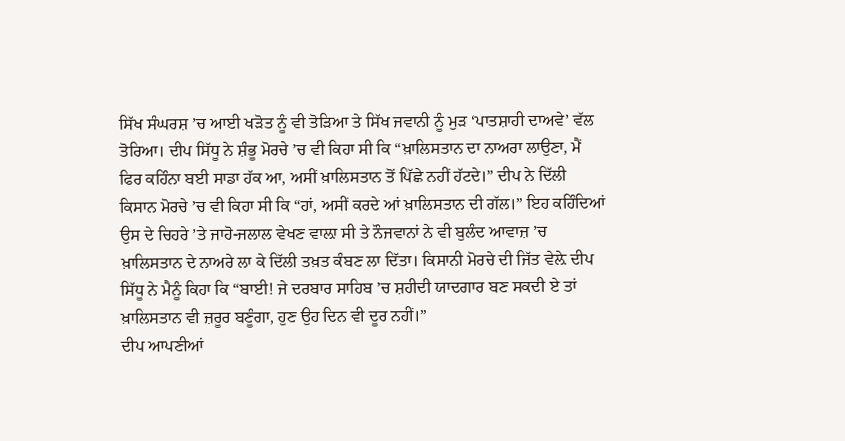ਸਿੱਖ ਸੰਘਰਸ਼ ’ਚ ਆਈ ਖੜੋਤ ਨੂੰ ਵੀ ਤੋੜਿਆ ਤੇ ਸਿੱਖ ਜਵਾਨੀ ਨੂੰ ਮੁੜ ‘ਪਾਤਸ਼ਾਹੀ ਦਾਅਵੇ’ ਵੱਲ ਤੋਰਿਆ। ਦੀਪ ਸਿੱਧੂ ਨੇ ਸ਼ੰਭੂ ਮੋਰਚੇ ’ਚ ਵੀ ਕਿਹਾ ਸੀ ਕਿ “ਖ਼ਾਲਿਸਤਾਨ ਦਾ ਨਾਅਰਾ ਲਾਉਣਾ, ਮੈਂ ਫਿਰ ਕਹਿੰਨਾ ਬਈ ਸਾਡਾ ਹੱਕ ਆ, ਅਸੀਂ ਖ਼ਾਲਿਸਤਾਨ ਤੋਂ ਪਿੱਛੇ ਨਹੀਂ ਹੱਟਦੇ।” ਦੀਪ ਨੇ ਦਿੱਲੀ ਕਿਸਾਨ ਮੋਰਚੇ ’ਚ ਵੀ ਕਿਹਾ ਸੀ ਕਿ “ਹਾਂ, ਅਸੀਂ ਕਰਦੇ ਆਂ ਖ਼ਾਲਿਸਤਾਨ ਦੀ ਗੱਲ।” ਇਹ ਕਹਿੰਦਿਆਂ ਉਸ ਦੇ ਚਿਹਰੇ ’ਤੇ ਜਾਹੋ-ਜਲਾਲ ਵੇਖਣ ਵਾਲ਼ਾ ਸੀ ਤੇ ਨੌਜਵਾਨਾਂ ਨੇ ਵੀ ਬੁਲੰਦ ਆਵਾਜ਼ ’ਚ ਖ਼ਾਲਿਸਤਾਨ ਦੇ ਨਾਅਰੇ ਲਾ ਕੇ ਦਿੱਲੀ ਤਖ਼ਤ ਕੰਬਣ ਲਾ ਦਿੱਤਾ। ਕਿਸਾਨੀ ਮੋਰਚੇ ਦੀ ਜਿੱਤ ਵੇਲ਼ੇ ਦੀਪ ਸਿੱਧੂ ਨੇ ਮੈਨੂੰ ਕਿਹਾ ਕਿ “ਬਾਈ! ਜੇ ਦਰਬਾਰ ਸਾਹਿਬ ’ਚ ਸ਼ਹੀਦੀ ਯਾਦਗਾਰ ਬਣ ਸਕਦੀ ਏ ਤਾਂ ਖ਼ਾਲਿਸਤਾਨ ਵੀ ਜ਼ਰੂਰ ਬਣੂੰਗਾ, ਹੁਣ ਉਹ ਦਿਨ ਵੀ ਦੂਰ ਨਹੀਂ।”
ਦੀਪ ਆਪਣੀਆਂ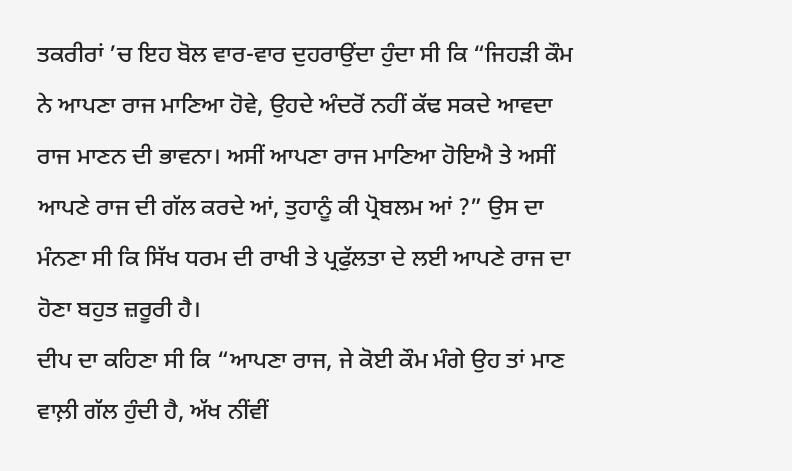ਤਕਰੀਰਾਂ ’ਚ ਇਹ ਬੋਲ ਵਾਰ-ਵਾਰ ਦੁਹਰਾਉਂਦਾ ਹੁੰਦਾ ਸੀ ਕਿ “ਜਿਹੜੀ ਕੌਮ ਨੇ ਆਪਣਾ ਰਾਜ ਮਾਣਿਆ ਹੋਵੇ, ਉਹਦੇ ਅੰਦਰੋਂ ਨਹੀਂ ਕੱਢ ਸਕਦੇ ਆਵਦਾ ਰਾਜ ਮਾਣਨ ਦੀ ਭਾਵਨਾ। ਅਸੀਂ ਆਪਣਾ ਰਾਜ ਮਾਣਿਆ ਹੋਇਐ ਤੇ ਅਸੀਂ ਆਪਣੇ ਰਾਜ ਦੀ ਗੱਲ ਕਰਦੇ ਆਂ, ਤੁਹਾਨੂੰ ਕੀ ਪ੍ਰੋਬਲਮ ਆਂ ?” ਉਸ ਦਾ ਮੰਨਣਾ ਸੀ ਕਿ ਸਿੱਖ ਧਰਮ ਦੀ ਰਾਖੀ ਤੇ ਪ੍ਰਫੁੱਲਤਾ ਦੇ ਲਈ ਆਪਣੇ ਰਾਜ ਦਾ ਹੋਣਾ ਬਹੁਤ ਜ਼ਰੂਰੀ ਹੈ।
ਦੀਪ ਦਾ ਕਹਿਣਾ ਸੀ ਕਿ “ਆਪਣਾ ਰਾਜ, ਜੇ ਕੋਈ ਕੌਮ ਮੰਗੇ ਉਹ ਤਾਂ ਮਾਣ ਵਾਲ਼ੀ ਗੱਲ ਹੁੰਦੀ ਹੈ, ਅੱਖ ਨੀਂਵੀਂ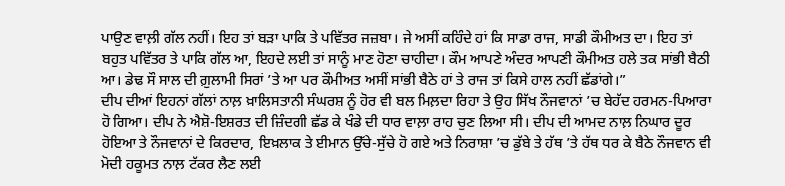ਪਾਉਣ ਵਾਲ਼ੀ ਗੱਲ ਨਹੀਂ। ਇਹ ਤਾਂ ਬੜਾ ਪਾਕਿ ਤੇ ਪਵਿੱਤਰ ਜਜ਼ਬਾ। ਜੇ ਅਸੀਂ ਕਹਿੰਦੇ ਹਾਂ ਕਿ ਸਾਡਾ ਰਾਜ, ਸਾਡੀ ਕੌਮੀਅਤ ਦਾ। ਇਹ ਤਾਂ ਬਹੁਤ ਪਵਿੱਤਰ ਤੇ ਪਾਕਿ ਗੱਲ ਆ, ਇਹਦੇ ਲਈ ਤਾਂ ਸਾਨੂੰ ਮਾਣ ਹੋਣਾ ਚਾਹੀਦਾ। ਕੌਮ ਆਪਣੇ ਅੰਦਰ ਆਪਣੀ ਕੌਮੀਅਤ ਹਲੇ ਤਕ ਸਾਂਭੀ ਬੈਠੀ ਆ। ਡੇਢ ਸੌ ਸਾਲ ਦੀ ਗ਼ੁਲਾਮੀ ਸਿਰਾਂ ’ਤੇ ਆ ਪਰ ਕੌਮੀਅਤ ਅਸੀਂ ਸਾਂਭੀ ਬੈਠੇ ਹਾਂ ਤੇ ਰਾਜ ਤਾਂ ਕਿਸੇ ਹਾਲ ਨਹੀਂ ਛੱਡਾਂਗੇ।”
ਦੀਪ ਦੀਆਂ ਇਹਨਾਂ ਗੱਲਾਂ ਨਾਲ਼ ਖ਼ਾਲਿਸਤਾਨੀ ਸੰਘਰਸ਼ ਨੂੰ ਹੋਰ ਵੀ ਬਲ ਮਿਲ਼ਦਾ ਰਿਹਾ ਤੇ ਉਹ ਸਿੱਖ ਨੌਜਵਾਨਾਂ ’ਚ ਬੇਹੱਦ ਹਰਮਨ-ਪਿਆਰਾ ਹੋ ਗਿਆ। ਦੀਪ ਨੇ ਐਸ਼ੋ-ਇਸ਼ਰਤ ਦੀ ਜ਼ਿੰਦਗੀ ਛੱਡ ਕੇ ਖੰਡੇ ਦੀ ਧਾਰ ਵਾਲ਼ਾ ਰਾਹ ਚੁਣ ਲਿਆ ਸੀ। ਦੀਪ ਦੀ ਆਮਦ ਨਾਲ਼ ਨਿਘਾਰ ਦੂਰ ਹੋਇਆ ਤੇ ਨੌਜਵਾਨਾਂ ਦੇ ਕਿਰਦਾਰ, ਇਖ਼ਲਾਕ ਤੇ ਈਮਾਨ ਉੱਚੇ-ਸੁੱਚੇ ਹੋ ਗਏ ਅਤੇ ਨਿਰਾਸ਼ਾ ’ਚ ਡੁੱਬੇ ਤੇ ਹੱਥ ’ਤੇ ਹੱਥ ਧਰ ਕੇ ਬੈਠੇ ਨੌਜਵਾਨ ਵੀ ਮੋਦੀ ਹਕੂਮਤ ਨਾਲ਼ ਟੱਕਰ ਲੈਣ ਲਈ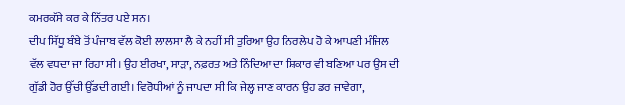ਕਮਰਕੱਸੇ ਕਰ ਕੇ ਨਿੱਤਰ ਪਏ ਸਨ।
ਦੀਪ ਸਿੱਧੂ ਬੰਬੇ ਤੋਂ ਪੰਜਾਬ ਵੱਲ ਕੋਈ ਲਾਲਸਾ ਲੈ ਕੇ ਨਹੀਂ ਸੀ ਤੁਰਿਆ ਉਹ ਨਿਰਲੇਪ ਹੋ ਕੇ ਆਪਣੀ ਮੰਜਿਲ ਵੱਲ ਵਧਦਾ ਜਾ ਰਿਹਾ ਸੀ। ਉਹ ਈਰਖਾ, ਸਾੜਾ, ਨਫ਼ਰਤ ਅਤੇ ਨਿੰਦਿਆ ਦਾ ਸ਼ਿਕਾਰ ਵੀ ਬਣਿਆ ਪਰ ਉਸ ਦੀ ਗੁੱਡੀ ਹੋਰ ਉੱਚੀ ਉੱਡਦੀ ਗਈ। ਵਿਰੋਧੀਆਂ ਨੂੰ ਜਾਪਦਾ ਸੀ ਕਿ ਜੇਲ੍ਹ ਜਾਣ ਕਾਰਨ ਉਹ ਡਰ ਜਾਵੇਗਾ,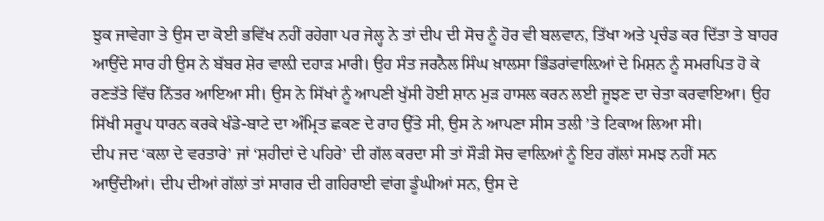ਝੁਕ ਜਾਵੇਗਾ ਤੇ ਉਸ ਦਾ ਕੋਈ ਭਵਿੱਖ ਨਹੀਂ ਰਹੇਗਾ ਪਰ ਜੇਲ੍ਹ ਨੇ ਤਾਂ ਦੀਪ ਦੀ ਸੋਚ ਨੂੰ ਹੋਰ ਵੀ ਬਲਵਾਨ, ਤਿੱਖਾ ਅਤੇ ਪ੍ਰਚੰਡ ਕਰ ਦਿੱਤਾ ਤੇ ਬਾਹਰ ਆਉਂਦੇ ਸਾਰ ਹੀ ਉਸ ਨੇ ਬੱਬਰ ਸ਼ੇਰ ਵਾਲ਼ੀ ਦਹਾੜ ਮਾਰੀ। ਉਹ ਸੰਤ ਜਰਨੈਲ ਸਿੰਘ ਖ਼ਾਲਸਾ ਭਿੰਡਰਾਂਵਾਲ਼ਿਆਂ ਦੇ ਮਿਸ਼ਨ ਨੂੰ ਸਮਰਪਿਤ ਹੋ ਕੇ ਰਣਤੱਤੇ ਵਿੱਚ ਨਿੱਤਰ ਆਇਆ ਸੀ। ਉਸ ਨੇ ਸਿੱਖਾਂ ਨੂੰ ਆਪਣੀ ਖੁੱਸੀ ਹੋਈ ਸ਼ਾਨ ਮੁੜ ਹਾਸਲ ਕਰਨ ਲਈ ਜੂਝਣ ਦਾ ਚੇਤਾ ਕਰਵਾਇਆ। ਉਹ ਸਿੱਖੀ ਸਰੂਪ ਧਾਰਨ ਕਰਕੇ ਖੰਡੇ-ਬਾਟੇ ਦਾ ਅੰਮ੍ਰਿਤ ਛਕਣ ਦੇ ਰਾਹ ਉੱਤੇ ਸੀ, ਉਸ ਨੇ ਆਪਣਾ ਸੀਸ ਤਲੀ ’ਤੇ ਟਿਕਾਅ ਲਿਆ ਸੀ।
ਦੀਪ ਜਦ ‘ਕਲਾ ਦੇ ਵਰਤਾਰੇ’ ਜਾਂ ‘ਸ਼ਹੀਦਾਂ ਦੇ ਪਹਿਰੇ’ ਦੀ ਗੱਲ ਕਰਦਾ ਸੀ ਤਾਂ ਸੌੜੀ ਸੋਚ ਵਾਲ਼ਿਆਂ ਨੂੰ ਇਹ ਗੱਲਾਂ ਸਮਝ ਨਹੀਂ ਸਨ ਆਉਂਦੀਆਂ। ਦੀਪ ਦੀਆਂ ਗੱਲਾਂ ਤਾਂ ਸਾਗਰ ਦੀ ਗਹਿਰਾਈ ਵਾਂਗ ਡੂੰਘੀਆਂ ਸਨ, ਉਸ ਦੇ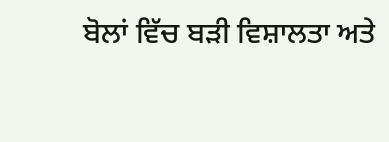ਬੋਲਾਂ ਵਿੱਚ ਬੜੀ ਵਿਸ਼ਾਲਤਾ ਅਤੇ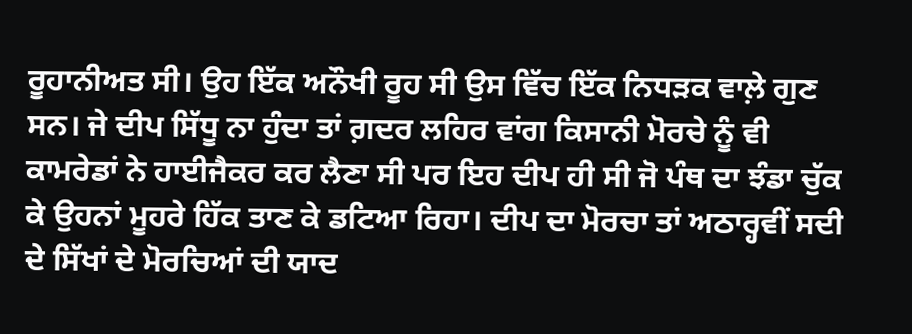ਰੂਹਾਨੀਅਤ ਸੀ। ਉਹ ਇੱਕ ਅਨੌਖੀ ਰੂਹ ਸੀ ਉਸ ਵਿੱਚ ਇੱਕ ਨਿਧੜਕ ਵਾਲ਼ੇ ਗੁਣ ਸਨ। ਜੇ ਦੀਪ ਸਿੱਧੂ ਨਾ ਹੁੰਦਾ ਤਾਂ ਗ਼ਦਰ ਲਹਿਰ ਵਾਂਗ ਕਿਸਾਨੀ ਮੋਰਚੇ ਨੂੰ ਵੀ ਕਾਮਰੇਡਾਂ ਨੇ ਹਾਈਜੈਕਰ ਕਰ ਲੈਣਾ ਸੀ ਪਰ ਇਹ ਦੀਪ ਹੀ ਸੀ ਜੋ ਪੰਥ ਦਾ ਝੰਡਾ ਚੁੱਕ ਕੇ ਉਹਨਾਂ ਮੂਹਰੇ ਹਿੱਕ ਤਾਣ ਕੇ ਡਟਿਆ ਰਿਹਾ। ਦੀਪ ਦਾ ਮੋਰਚਾ ਤਾਂ ਅਠਾਰ੍ਹਵੀਂ ਸਦੀ ਦੇ ਸਿੱਖਾਂ ਦੇ ਮੋਰਚਿਆਂ ਦੀ ਯਾਦ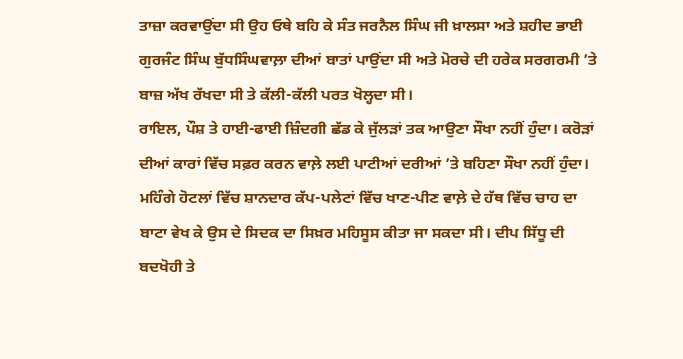ਤਾਜ਼ਾ ਕਰਵਾਉਂਦਾ ਸੀ ਉਹ ਓਥੇ ਬਹਿ ਕੇ ਸੰਤ ਜਰਨੈਲ ਸਿੰਘ ਜੀ ਖ਼ਾਲਸਾ ਅਤੇ ਸ਼ਹੀਦ ਭਾਈ ਗੁਰਜੰਟ ਸਿੰਘ ਬੁੱਧਸਿੰਘਵਾਲ਼ਾ ਦੀਆਂ ਬਾਤਾਂ ਪਾਉਂਦਾ ਸੀ ਅਤੇ ਮੋਰਚੇ ਦੀ ਹਰੇਕ ਸਰਗਰਮੀ ’ਤੇ ਬਾਜ਼ ਅੱਖ ਰੱਖਦਾ ਸੀ ਤੇ ਕੱਲੀ-ਕੱਲੀ ਪਰਤ ਖੋਲ੍ਹਦਾ ਸੀ।
ਰਾਇਲ, ਪੌਸ਼ ਤੇ ਹਾਈ-ਫਾਈ ਜ਼ਿੰਦਗੀ ਛੱਡ ਕੇ ਜੁੱਲੜਾਂ ਤਕ ਆਉਣਾ ਸੌਖਾ ਨਹੀਂ ਹੁੰਦਾ। ਕਰੋੜਾਂ ਦੀਆਂ ਕਾਰਾਂ ਵਿੱਚ ਸਫ਼ਰ ਕਰਨ ਵਾਲ਼ੇ ਲਈ ਪਾਟੀਆਂ ਦਰੀਆਂ ’ਤੇ ਬਹਿਣਾ ਸੌਖਾ ਨਹੀਂ ਹੁੰਦਾ। ਮਹਿੰਗੇ ਹੋਟਲਾਂ ਵਿੱਚ ਸ਼ਾਨਦਾਰ ਕੱਪ-ਪਲੇਟਾਂ ਵਿੱਚ ਖਾਣ-ਪੀਣ ਵਾਲ਼ੇ ਦੇ ਹੱਥ ਵਿੱਚ ਚਾਹ ਦਾ ਬਾਟਾ ਵੇਖ ਕੇ ਉਸ ਦੇ ਸਿਦਕ ਦਾ ਸਿਖ਼ਰ ਮਹਿਸੂਸ ਕੀਤਾ ਜਾ ਸਕਦਾ ਸੀ। ਦੀਪ ਸਿੱਧੂ ਦੀ ਬਦਖੋਹੀ ਤੇ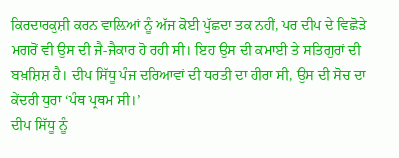ਕਿਰਦਾਰਕੁਸ਼ੀ ਕਰਨ ਵਾਲ਼ਿਆਂ ਨੂੰ ਅੱਜ ਕੋਈ ਪੁੱਛਦਾ ਤਕ ਨਹੀਂ, ਪਰ ਦੀਪ ਦੇ ਵਿਛੋੜੇ ਮਗਰੋਂ ਵੀ ਉਸ ਦੀ ਜੈ-ਜੈਕਾਰ ਹੋ ਰਹੀ ਸੀ। ਇਹ ਉਸ ਦੀ ਕਮਾਈ ਤੇ ਸਤਿਗੁਰਾਂ ਦੀ ਬਖ਼ਸ਼ਿਸ਼ ਹੈ। ਦੀਪ ਸਿੱਧੂ ਪੰਜ ਦਰਿਆਵਾਂ ਦੀ ਧਰਤੀ ਦਾ ਹੀਰਾ ਸੀ, ਉਸ ਦੀ ਸੋਚ ਦਾ ਕੇਂਦਰੀ ਧੁਰਾ ‘ਪੰਥ ਪ੍ਰਥਮ ਸੀ।’
ਦੀਪ ਸਿੱਧੂ ਨੂੰ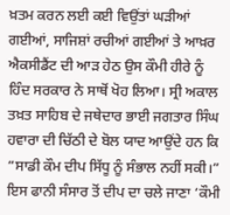ਖ਼ਤਮ ਕਰਨ ਲਈ ਕਈ ਵਿਉਂਤਾਂ ਘੜੀਆਂ ਗਈਆਂ, ਸਾਜਿਸ਼ਾਂ ਰਚੀਆਂ ਗਈਆਂ ਤੇ ਆਖ਼ਰ ਐਕਸੀਡੈਂਟ ਦੀ ਆੜ ਹੇਠ ਉਸ ਕੌਮੀ ਹੀਰੇ ਨੂੰ ਹਿੰਦ ਸਰਕਾਰ ਨੇ ਸਾਥੋਂ ਖੋਹ ਲਿਆ। ਸ੍ਰੀ ਅਕਾਲ ਤਖ਼ਤ ਸਾਹਿਬ ਦੇ ਜਥੇਦਾਰ ਭਾਈ ਜਗਤਾਰ ਸਿੰਘ ਹਵਾਰਾ ਦੀ ਚਿੱਠੀ ਦੇ ਬੋਲ ਯਾਦ ਆਉਂਦੇ ਹਨ ਕਿ “ਸਾਡੀ ਕੌਮ ਦੀਪ ਸਿੱਧੂ ਨੂੰ ਸੰਭਾਲ ਨਹੀਂ ਸਕੀ।” ਇਸ ਫਾਨੀ ਸੰਸਾਰ ਤੋਂ ਦੀਪ ਦਾ ਚਲੇ ਜਾਣਾ ‘ਕੌਮੀ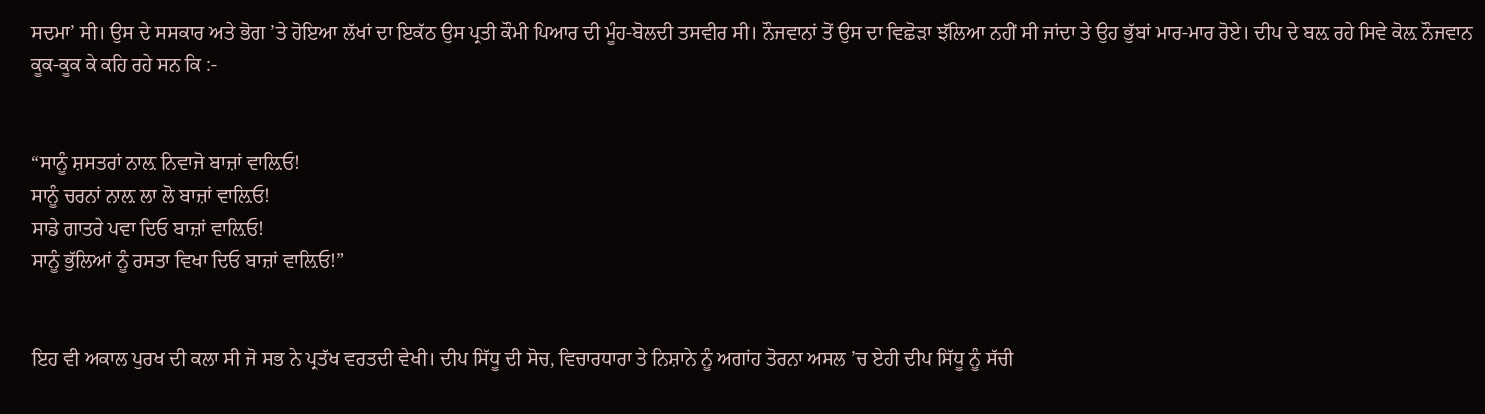ਸਦਮਾ’ ਸੀ। ਉਸ ਦੇ ਸਸਕਾਰ ਅਤੇ ਭੋਗ ’ਤੇ ਹੋਇਆ ਲੱਖਾਂ ਦਾ ਇਕੱਠ ਉਸ ਪ੍ਰਤੀ ਕੌਮੀ ਪਿਆਰ ਦੀ ਮੂੰਹ-ਬੋਲਦੀ ਤਸਵੀਰ ਸੀ। ਨੌਜਵਾਨਾਂ ਤੋਂ ਉਸ ਦਾ ਵਿਛੋੜਾ ਝੱਲਿਆ ਨਹੀਂ ਸੀ ਜਾਂਦਾ ਤੇ ਉਹ ਭੁੱਬਾਂ ਮਾਰ-ਮਾਰ ਰੋਏ। ਦੀਪ ਦੇ ਬਲ਼ ਰਹੇ ਸਿਵੇ ਕੋਲ਼ ਨੌਜਵਾਨ ਕੂਕ-ਕੂਕ ਕੇ ਕਹਿ ਰਹੇ ਸਨ ਕਿ :-


“ਸਾਨੂੰ ਸ਼ਸਤਰਾਂ ਨਾਲ਼ ਨਿਵਾਜੋ ਬਾਜ਼ਾਂ ਵਾਲ਼ਿਓ!
ਸਾਨੂੰ ਚਰਨਾਂ ਨਾਲ਼ ਲਾ ਲੋ ਬਾਜ਼ਾਂ ਵਾਲ਼ਿਓ!
ਸਾਡੇ ਗਾਤਰੇ ਪਵਾ ਦਿਓ ਬਾਜ਼ਾਂ ਵਾਲ਼ਿਓ!
ਸਾਨੂੰ ਭੁੱਲਿਆਂ ਨੂੰ ਰਸਤਾ ਵਿਖਾ ਦਿਓ ਬਾਜ਼ਾਂ ਵਾਲ਼ਿਓ!”


ਇਹ ਵੀ ਅਕਾਲ ਪੁਰਖ ਦੀ ਕਲਾ ਸੀ ਜੋ ਸਭ ਨੇ ਪ੍ਰਤੱਖ ਵਰਤਦੀ ਵੇਖੀ। ਦੀਪ ਸਿੱਧੂ ਦੀ ਸੋਚ, ਵਿਚਾਰਧਾਰਾ ਤੇ ਨਿਸ਼ਾਨੇ ਨੂੰ ਅਗਾਂਹ ਤੋਰਨਾ ਅਸਲ ’ਚ ਏਹੀ ਦੀਪ ਸਿੱਧੂ ਨੂੰ ਸੱਚੀ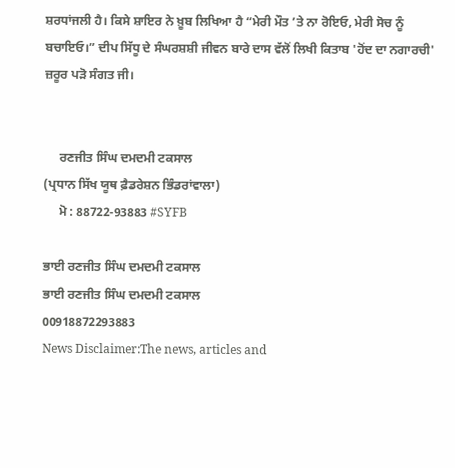ਸ਼ਰਧਾਂਜਲੀ ਹੈ। ਕਿਸੇ ਸ਼ਾਇਰ ਨੇ ਖ਼ੂਬ ਲਿਖਿਆ ਹੈ “ਮੇਰੀ ਮੌਤ ’ਤੇ ਨਾ ਰੋਇਓ, ਮੇਰੀ ਸੋਚ ਨੂੰ ਬਚਾਇਓ।” ਦੀਪ ਸਿੱਧੂ ਦੇ ਸੰਘਰਸ਼ਸ਼ੀ ਜੀਵਨ ਬਾਰੇ ਦਾਸ ਵੱਲੋਂ ਲਿਖੀ ਕਿਤਾਬ 'ਹੋਂਦ ਦਾ ਨਗਾਰਚੀ' ਜ਼ਰੂਰ ਪੜੋ ਸੰਗਤ ਜੀ।


     ਰਣਜੀਤ ਸਿੰਘ ਦਮਦਮੀ ਟਕਸਾਲ
(ਪ੍ਰਧਾਨ ਸਿੱਖ ਯੂਥ ਫ਼ੈਡਰੇਸ਼ਨ ਭਿੰਡਰਾਂਵਾਲਾ)
     ਮੋ : 88722-93883 #SYFB

ਭਾਈ ਰਣਜੀਤ ਸਿੰਘ ਦਮਦਮੀ ਟਕਸਾਲ
ਭਾਈ ਰਣਜੀਤ ਸਿੰਘ ਦਮਦਮੀ ਟਕਸਾਲ
00918872293883
News Disclaimer:The news, articles and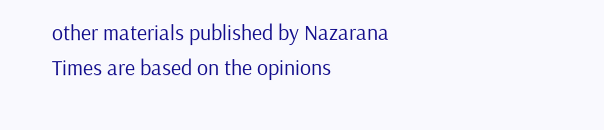other materials published by Nazarana Times are based on the opinions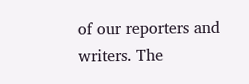of our reporters and writers. The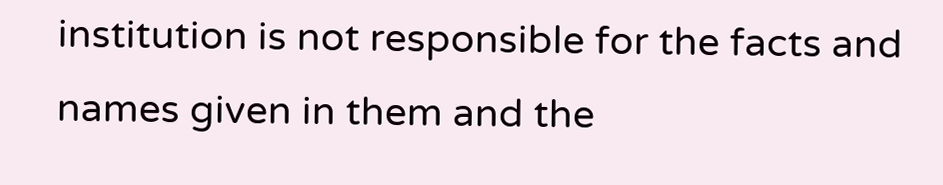institution is not responsible for the facts and names given in them and the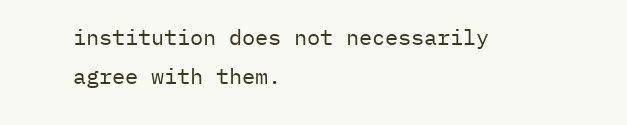institution does not necessarily agree with them.